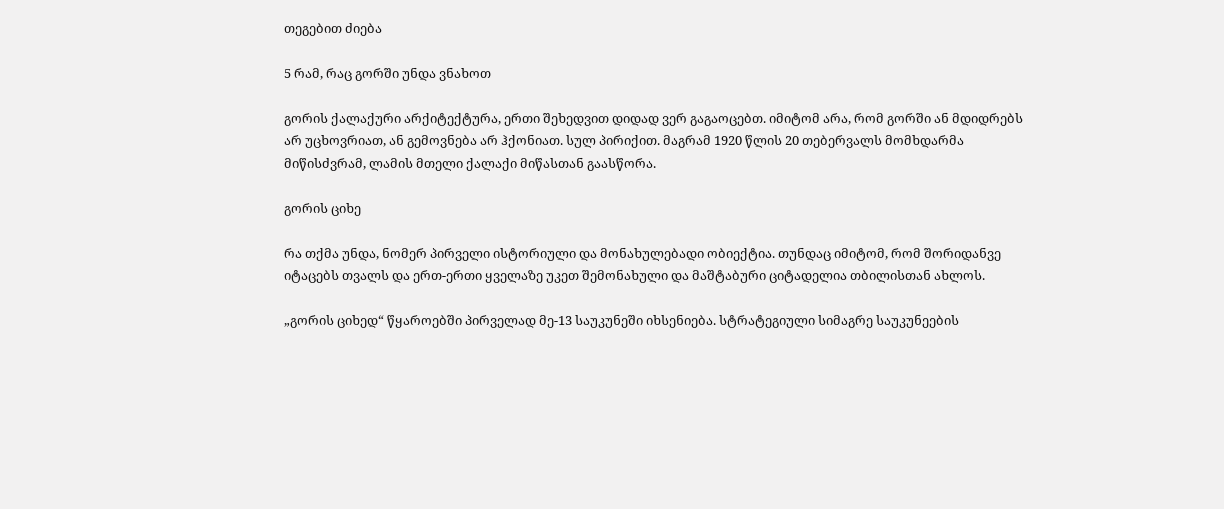თეგებით ძიება

5 რამ, რაც გორში უნდა ვნახოთ

გორის ქალაქური არქიტექტურა, ერთი შეხედვით დიდად ვერ გაგაოცებთ. იმიტომ არა, რომ გორში ან მდიდრებს არ უცხოვრიათ, ან გემოვნება არ ჰქონიათ. სულ პირიქით. მაგრამ 1920 წლის 20 თებერვალს მომხდარმა მიწისძვრამ, ლამის მთელი ქალაქი მიწასთან გაასწორა.

გორის ციხე

რა თქმა უნდა, ნომერ პირველი ისტორიული და მონახულებადი ობიექტია. თუნდაც იმიტომ, რომ შორიდანვე იტაცებს თვალს და ერთ-ერთი ყველაზე უკეთ შემონახული და მაშტაბური ციტადელია თბილისთან ახლოს.

„გორის ციხედ“ წყაროებში პირველად მე-13 საუკუნეში იხსენიება. სტრატეგიული სიმაგრე საუკუნეების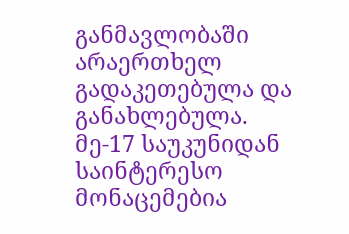განმავლობაში არაერთხელ გადაკეთებულა და განახლებულა. მე-17 საუკუნიდან საინტერესო მონაცემებია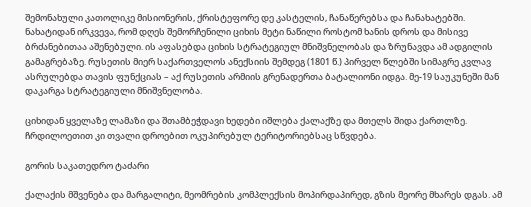შემონახული კათოლიკე მისიონერის, ქრისტეფორე დე კასტელის, ჩანაწერებსა და ჩანახატებში. ნახატიდან ირკვევა, რომ დღეს შემორჩენილი ციხის მეტი ნაწილი როსტომ ხანის დროს და მისივე ბრძანებითაა აშენებული. ის აფასებდა ციხის სტრატეგიულ მნიშვნელობას და ზრუნავდა ამ ადგილის გამაგრებაზე. რუსეთის მიერ საქართველოს ანექსიის შემდეგ (1801 წ.) პირველ წლებში სიმაგრე კვლავ ასრულებდა თავის ფუნქციას – აქ რუსეთის არმიის გრენადერთა ბატალიონი იდგა. მე-19 საუკუნეში მან დაკარგა სტრატეგიული მნიშვნელობა.

ციხიდან ყველაზე ლამაზი და შთამბეჭდავი ხედები იშლება ქალაქზე და მთელს შიდა ქართლზე. ჩრდილოეთით კი თვალი დროებით ოკუპირებულ ტერიტორიებსაც სწვდება.

გორის საკათედრო ტაძარი

ქალაქის მშვენება და მარგალიტი, მეომრების კომპლექსის მოპირდაპირედ, გზის მეორე მხარეს დგას. ამ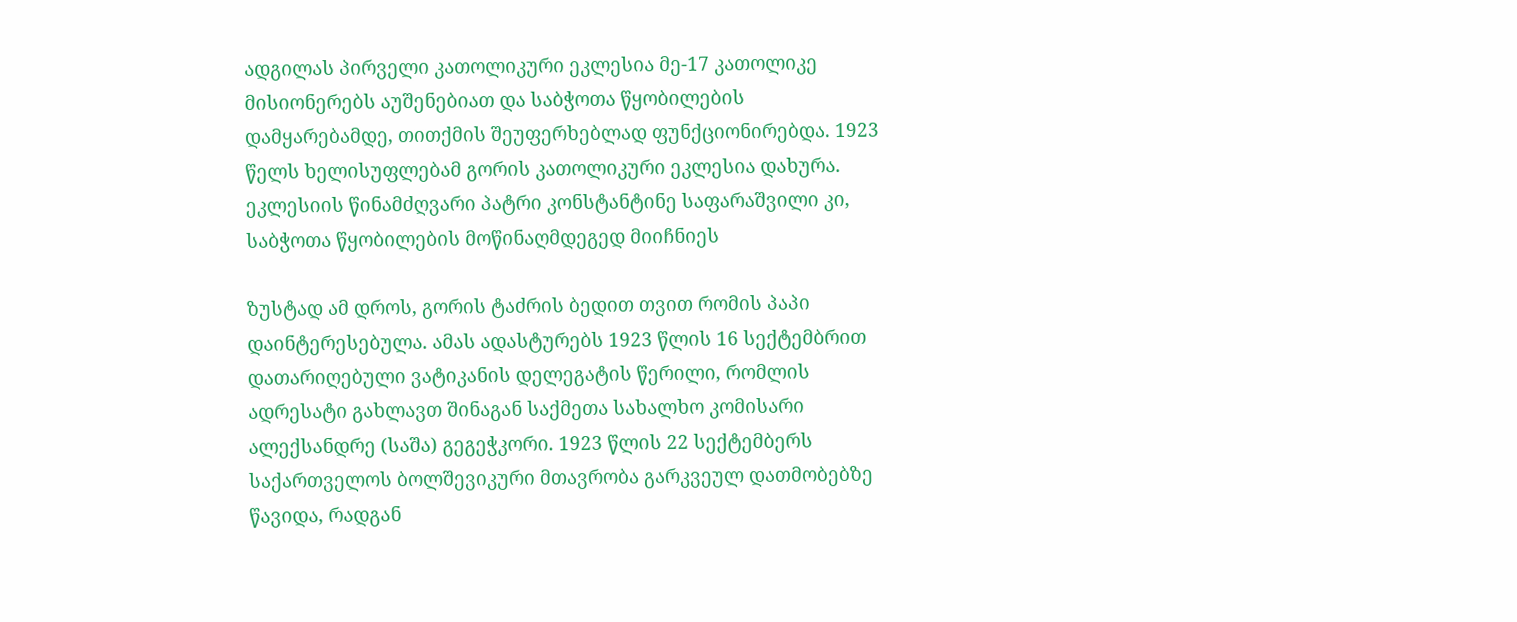ადგილას პირველი კათოლიკური ეკლესია მე-17 კათოლიკე მისიონერებს აუშენებიათ და საბჭოთა წყობილების დამყარებამდე, თითქმის შეუფერხებლად ფუნქციონირებდა. 1923 წელს ხელისუფლებამ გორის კათოლიკური ეკლესია დახურა. ეკლესიის წინამძღვარი პატრი კონსტანტინე საფარაშვილი კი, საბჭოთა წყობილების მოწინაღმდეგედ მიიჩნიეს

ზუსტად ამ დროს, გორის ტაძრის ბედით თვით რომის პაპი დაინტერესებულა. ამას ადასტურებს 1923 წლის 16 სექტემბრით დათარიღებული ვატიკანის დელეგატის წერილი, რომლის ადრესატი გახლავთ შინაგან საქმეთა სახალხო კომისარი ალექსანდრე (საშა) გეგეჭკორი. 1923 წლის 22 სექტემბერს საქართველოს ბოლშევიკური მთავრობა გარკვეულ დათმობებზე წავიდა, რადგან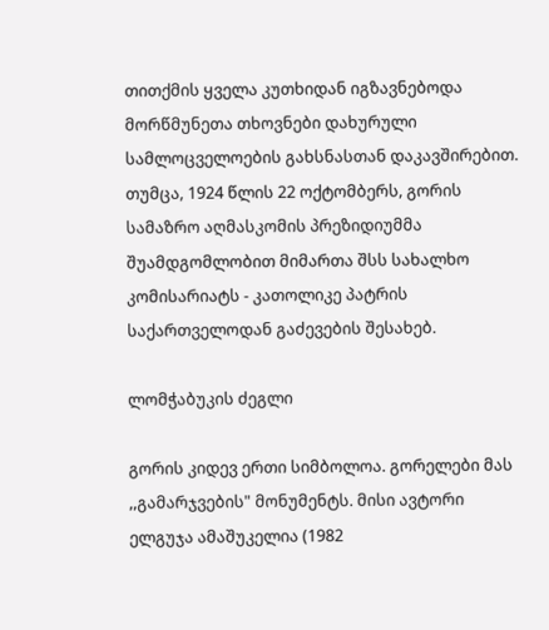თითქმის ყველა კუთხიდან იგზავნებოდა მორწმუნეთა თხოვნები დახურული სამლოცველოების გახსნასთან დაკავშირებით. თუმცა, 1924 წლის 22 ოქტომბერს, გორის სამაზრო აღმასკომის პრეზიდიუმმა შუამდგომლობით მიმართა შსს სახალხო კომისარიატს - კათოლიკე პატრის საქართველოდან გაძევების შესახებ.

ლომჭაბუკის ძეგლი

გორის კიდევ ერთი სიმბოლოა. გორელები მას ,,გამარჯვების" მონუმენტს. მისი ავტორი ელგუჯა ამაშუკელია (1982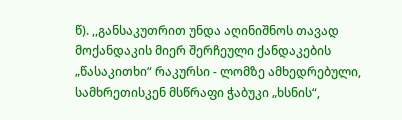წ). ,,განსაკუთრით უნდა აღინიშნოს თავად მოქანდაკის მიერ შერჩეული ქანდაკების „წასაკითხი“ რაკურსი - ლომზე ამხედრებული, სამხრეთისკენ მსწრაფი ჭაბუკი „ხსნის“,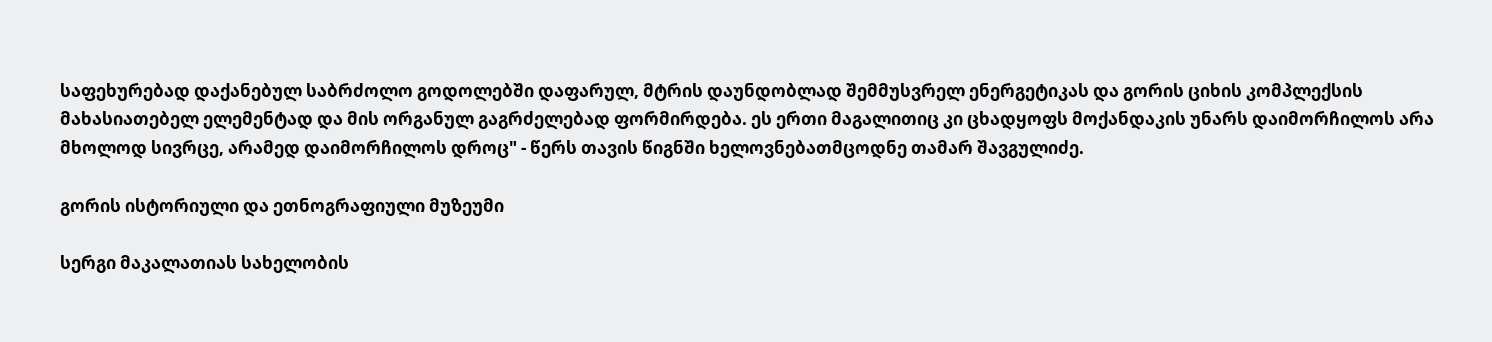საფეხურებად დაქანებულ საბრძოლო გოდოლებში დაფარულ, მტრის დაუნდობლად შემმუსვრელ ენერგეტიკას და გორის ციხის კომპლექსის მახასიათებელ ელემენტად და მის ორგანულ გაგრძელებად ფორმირდება. ეს ერთი მაგალითიც კი ცხადყოფს მოქანდაკის უნარს დაიმორჩილოს არა მხოლოდ სივრცე, არამედ დაიმორჩილოს დროც" - წერს თავის წიგნში ხელოვნებათმცოდნე თამარ შავგულიძე.

გორის ისტორიული და ეთნოგრაფიული მუზეუმი

სერგი მაკალათიას სახელობის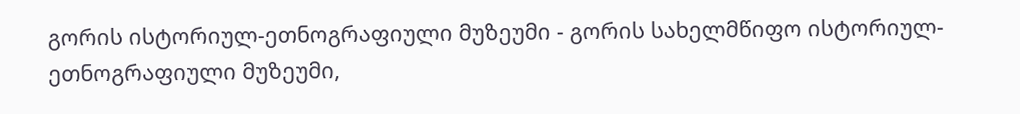გორის ისტორიულ-ეთნოგრაფიული მუზეუმი - გორის სახელმწიფო ისტორიულ-ეთნოგრაფიული მუზეუმი,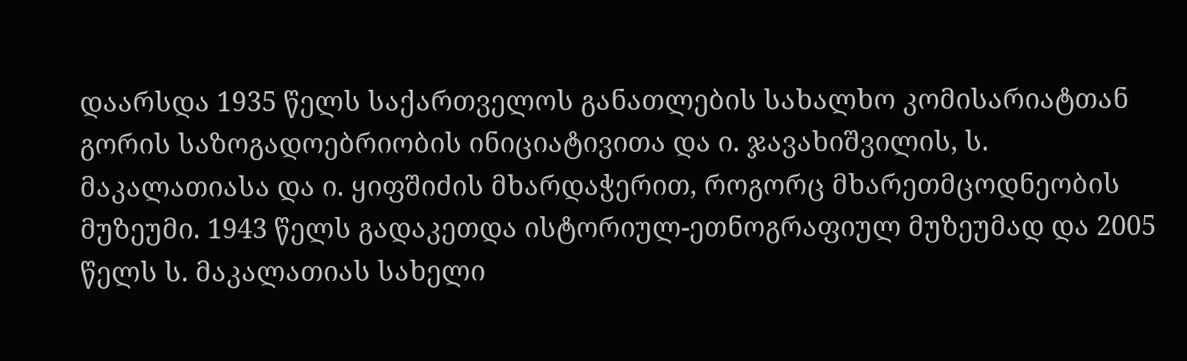დაარსდა 1935 წელს საქართველოს განათლების სახალხო კომისარიატთან გორის საზოგადოებრიობის ინიციატივითა და ი. ჯავახიშვილის, ს. მაკალათიასა და ი. ყიფშიძის მხარდაჭერით, როგორც მხარეთმცოდნეობის მუზეუმი. 1943 წელს გადაკეთდა ისტორიულ-ეთნოგრაფიულ მუზეუმად და 2005 წელს ს. მაკალათიას სახელი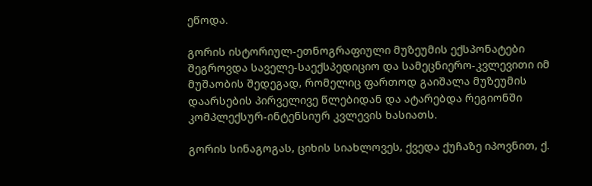ეწოდა.

გორის ისტორიულ-ეთნოგრაფიული მუზეუმის ექსპონატები შეგროვდა საველე-საექსპედიციო და სამეცნიერო-კვლევითი იმ მუშაობის შედეგად, რომელიც ფართოდ გაიშალა მუზეუმის დაარსების პირველივე წლებიდან და ატარებდა რეგიონში კომპლექსურ-ინტენსიურ კვლევის ხასიათს.

გორის სინაგოგას, ციხის სიახლოვეს, ქვედა ქუჩაზე იპოვნით, ქ.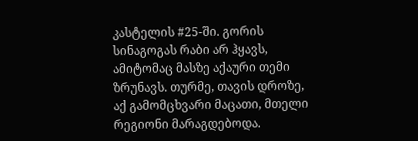კასტელის #25-ში. გორის სინაგოგას რაბი არ ჰყავს, ამიტომაც მასზე აქაური თემი ზრუნავს. თურმე, თავის დროზე, აქ გამომცხვარი მაცათი, მთელი რეგიონი მარაგდებოდა.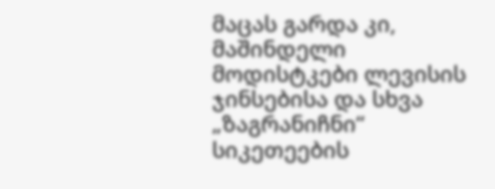მაცას გარდა კი, მაშინდელი მოდისტკები ლევისის ჯინსებისა და სხვა „ზაგრანიჩნი“ სიკეთეების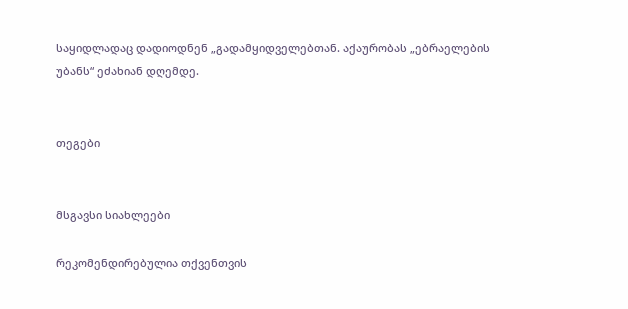საყიდლადაც დადიოდნენ „გადამყიდველებთან. აქაურობას „ებრაელების უბანს“ ეძახიან დღემდე.


თეგები


მსგავსი სიახლეები

რეკომენდირებულია თქვენთვის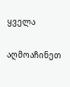ყველა

აღმოაჩინეთ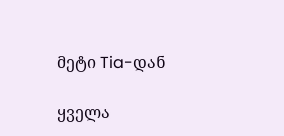მეტი Tia-დან

ყველა